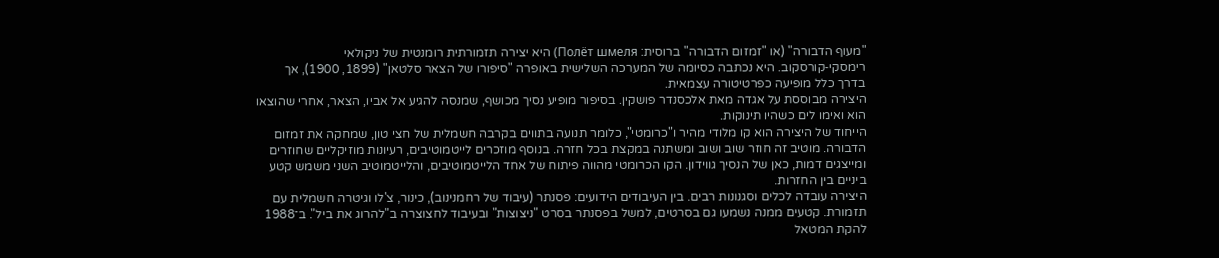"מעוף הדבורה" (או "זמזום הדבורה" ברוסית: Полёт шмеля) היא יצירה תזמורתית רומנטית של ניקולאי רימסקי‑קורסקוב. היא נכתבה כסיומה של המערכה השלישית באופרה "סיפורו של הצאר סלטאן" (1899, 1900), אך בדרך כלל מופיעה כפרטיטורה עצמאית.
היצירה מבוססת על אגדה מאת אלכסנדר פושקין. בסיפור מופיע נסיך מכושף, שמנסה להגיע אל אביו, הצאר, אחרי שהוצאו הוא ואימו לים כשהיו תינוקות.
הייחוד של היצירה הוא קו מלודי מהיר ו"כרומטי", כלומר תנועה בתווים בקרבה חשמלית של חצי טון, שמחקה את זמזום הדבורה. מוטיב זה חוזר שוב ושוב ומשתנה במקצת בכל חזרה. בנוסף מוזכרים לייטמוטיבים, רעיונות מוזיקליים שחוזרים ומייצגים דמות, כאן של הנסיך גווידון. הקו הכרומטי מהווה פיתוח של אחד הלייטמוטיבים, והלייטמוטיב השני משמש קטע ביניים בין החזרות.
היצירה עובדה לכלים וסגנונות רבים. בין העיבודים הידועים: פסנתר (עיבוד של רחמנינוב), כינור, צ'לו וגיטרה חשמלית עם תזמורת. קטעים ממנה נשמעו גם בסרטים, למשל בפסנתר בסרט "ניצוצות" ובעיבוד לחצוצרה ב"להרוג את ביל". ב־1988 להקת המטאל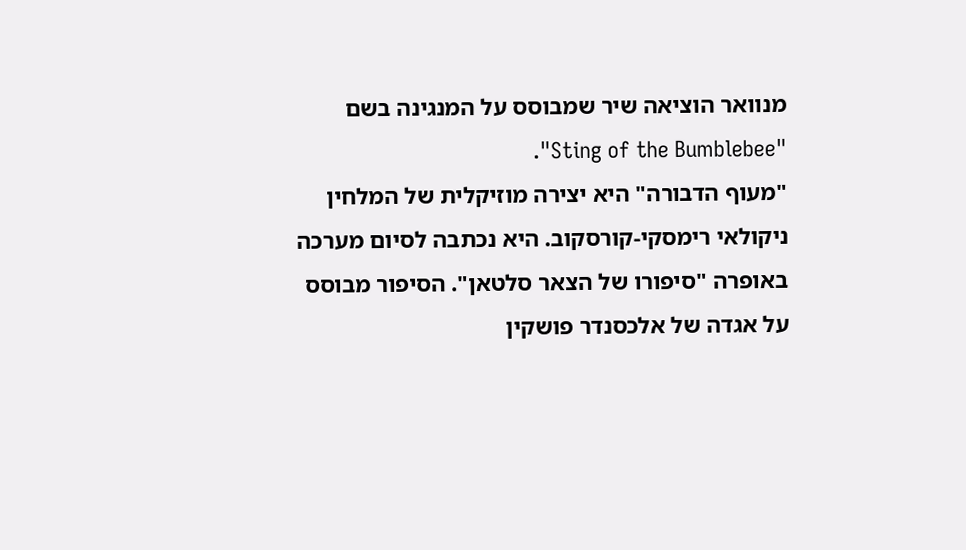מנוואר הוציאה שיר שמבוסס על המנגינה בשם "Sting of the Bumblebee".
"מעוף הדבורה" היא יצירה מוזיקלית של המלחין ניקולאי רימסקי‑קורסקוב. היא נכתבה לסיום מערכה באופרה "סיפורו של הצאר סלטאן". הסיפור מבוסס על אגדה של אלכסנדר פושקין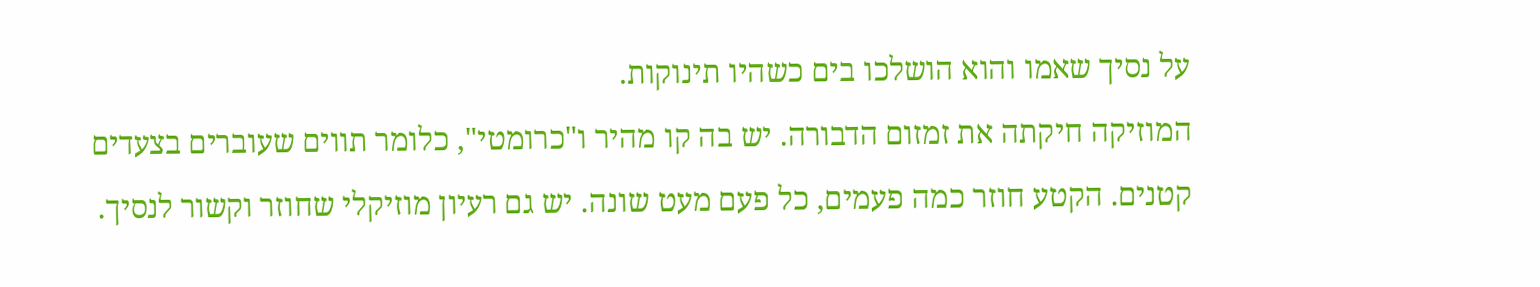על נסיך שאמו והוא הושלכו בים כשהיו תינוקות.
המוזיקה חיקתה את זמזום הדבורה. יש בה קו מהיר ו"כרומטי", כלומר תווים שעוברים בצעדים קטנים. הקטע חוזר כמה פעמים, כל פעם מעט שונה. יש גם רעיון מוזיקלי שחוזר וקשור לנסיך.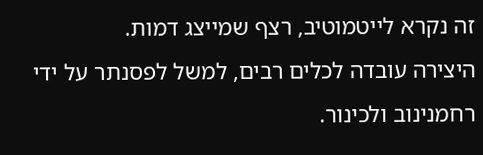זה נקרא לייטמוטיב, רצף שמייצג דמות.
היצירה עובדה לכלים רבים, למשל לפסנתר על ידי רחמנינוב ולכינור.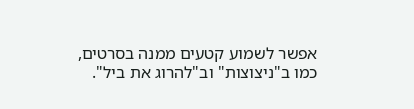אפשר לשמוע קטעים ממנה בסרטים, כמו ב"ניצוצות" וב"להרוג את ביל".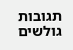תגובות גולשים